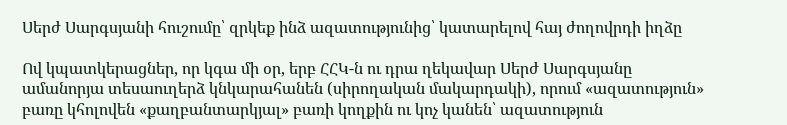Սերժ Սարգսյանի հուշումը՝ զրկեք ինձ ազատությունից՝ կատարելով հայ ժողովրդի իղձը

Ով կպատկերացներ, որ կգա մի օր, երբ ՀՀԿ-ն ու դրա ղեկավար Սերժ Սարգսյանը  ամանորյա տեսաուղերձ կնկարահանեն (սիրողական մակարդակի), որում «ազատություն» բառը կհոլովեն «քաղբանտարկյալ» բառի կողքին ու կոչ կանեն՝ ազատություն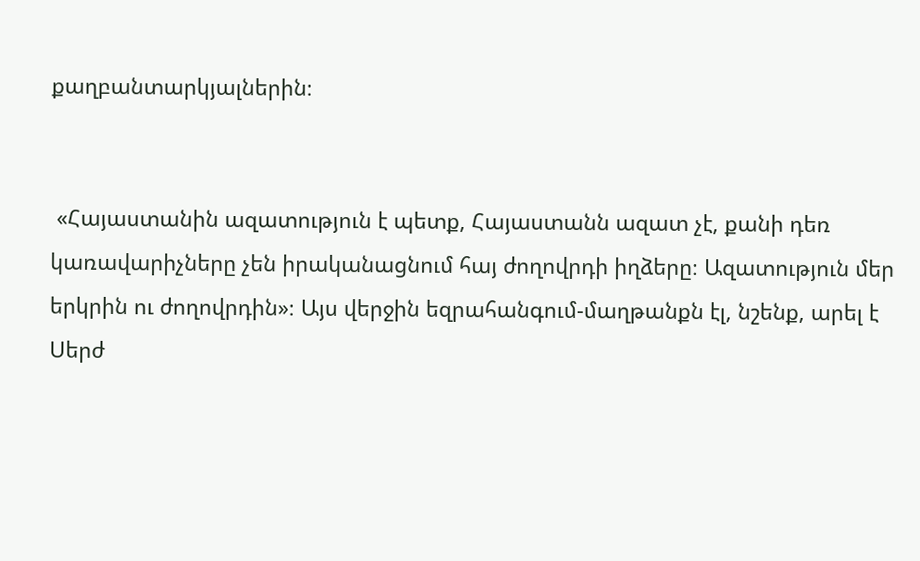քաղբանտարկյալներին։


 «Հայաստանին ազատություն է պետք, Հայաստանն ազատ չէ, քանի դեռ կառավարիչները չեն իրականացնում հայ ժողովրդի իղձերը։ Ազատություն մեր երկրին ու ժողովրդին»։ Այս վերջին եզրահանգում-մաղթանքն էլ, նշենք, արել է Սերժ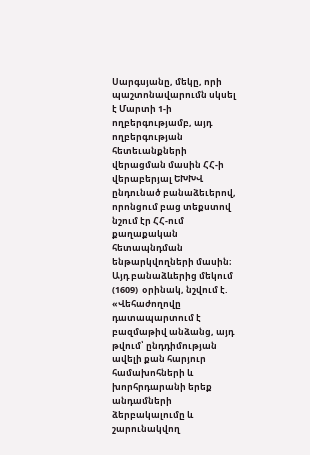Սարգսյանը, մեկը, որի պաշտոնավարումն սկսել է Մարտի 1-ի ողբերգությամբ, այդ ողբերգության հետեւանքների վերացման մասին ՀՀ-ի վերաբերյալ ԵԽԽՎ ընդունած բանաձեւերով, որոնցում բաց տեքստով նշում էր ՀՀ-ում քաղաքական հետապնդման ենթարկվողների մասին։ Այդ բանաձևերից մեկում (1609)  օրինակ, նշվում է. «Վեհաժողովը դատապարտում է բազմաթիվ անձանց, այդ թվում՝ ընդդիմության ավելի քան հարյուր համախոհների և խորհրդարանի երեք անդամների ձերբակալումը և շարունակվող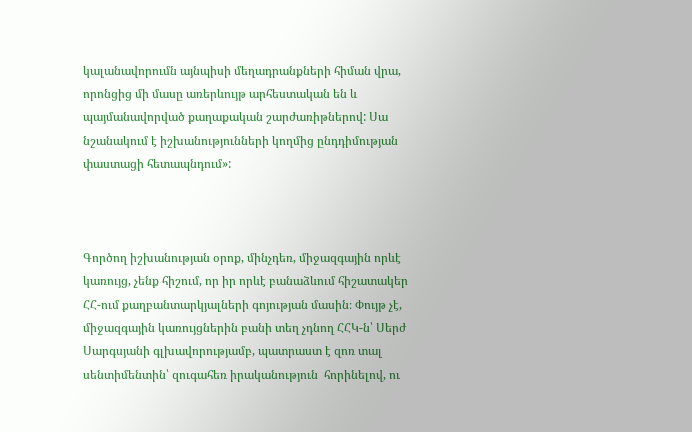կալանավորումն այնպիսի մեղադրանքների հիման վրա, որոնցից մի մասը առերևույթ արհեստական են և պայմանավորված քաղաքական շարժառիթներով: Սա նշանակում է իշխանությունների կողմից ընդդիմության փաստացի հետապնդում»:



Գործող իշխանության օրոք, մինչդեռ, միջազգային որևէ կառույց, չենք հիշում, որ իր որևէ բանաձևում հիշատակեր ՀՀ-ում քաղբանտարկյալների գոյության մասին։ Փույթ չէ, միջազգային կառույցներին բանի տեղ չդնող ՀՀԿ-ն՝ Սերժ Սարգսյանի գլխավորությամբ, պատրաստ է զոռ տալ սենտիմենտին՝ զուգահեռ իրականություն  հորինելով, ու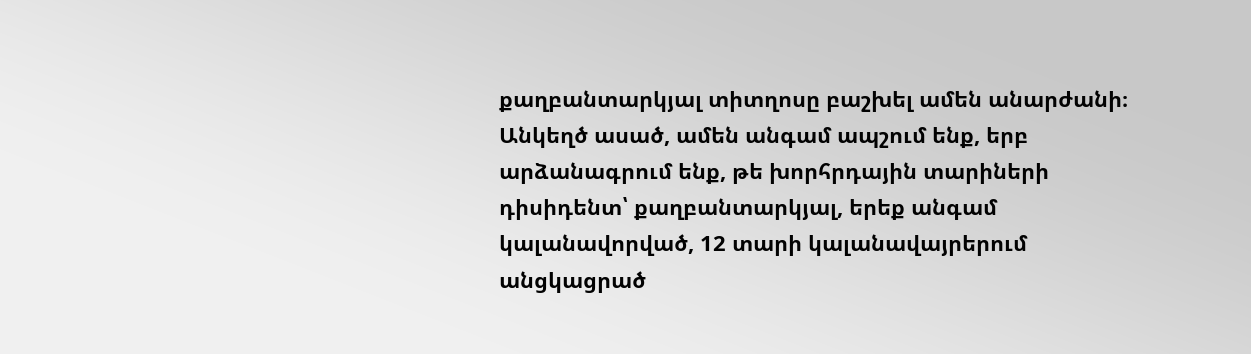քաղբանտարկյալ տիտղոսը բաշխել ամեն անարժանի։ Անկեղծ ասած, ամեն անգամ ապշում ենք, երբ արձանագրում ենք, թե խորհրդային տարիների դիսիդենտ՝ քաղբանտարկյալ, երեք անգամ կալանավորված, 12 տարի կալանավայրերում անցկացրած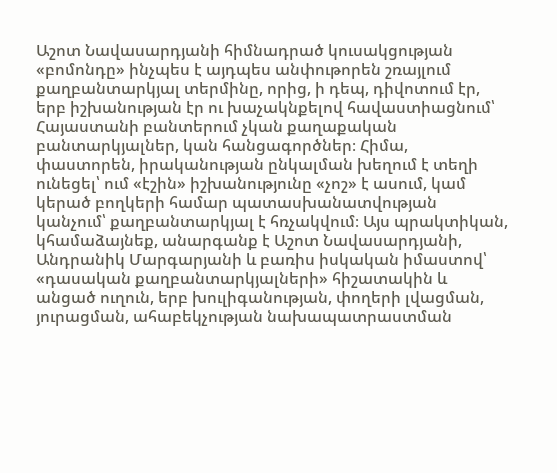Աշոտ Նավասարդյանի հիմնադրած կուսակցության «բոմոնդը» ինչպես է այդպես անփութորեն շռայլում քաղբանտարկյալ տերմինը, որից, ի դեպ, դիվոտում էր, երբ իշխանության էր ու խաչակնքելով հավաստիացնում՝  Հայաստանի բանտերում չկան քաղաքական բանտարկյալներ, կան հանցագործներ։ Հիմա, փաստորեն, իրականության ընկալման խեղում է տեղի ունեցել՝ ում «էշին» իշխանությունը «չոշ» է ասում, կամ կերած բողկերի համար պատասխանատվության կանչում՝ քաղբանտարկյալ է հռչակվում։ Այս պրակտիկան, կհամաձայնեք, անարգանք է Աշոտ Նավասարդյանի, Անդրանիկ Մարգարյանի և բառիս իսկական իմաստով՝ «դասական քաղբանտարկյալների» հիշատակին և անցած ուղուն, երբ խուլիգանության, փողերի լվացման, յուրացման, ահաբեկչության նախապատրաստման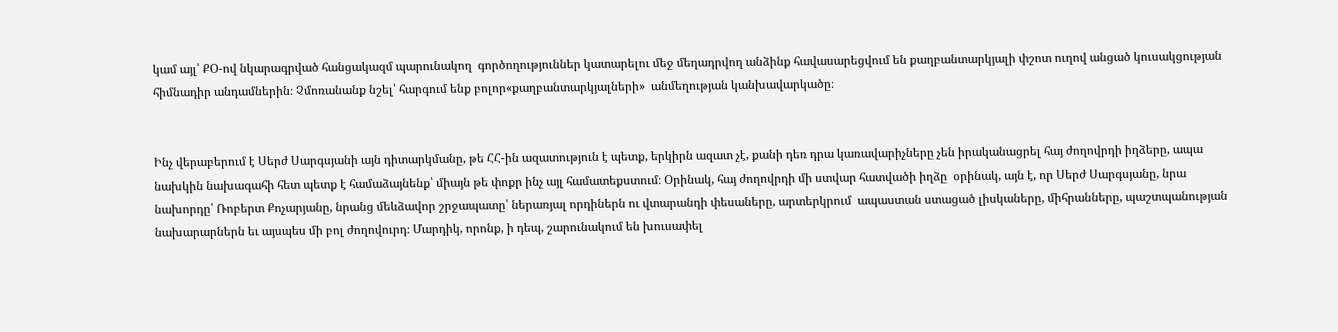կամ այլ՝ ՔՕ-ով նկարագրված հանցակազմ պարունակող  գործողություններ կատարելու մեջ մեղադրվող անձինք հավասարեցվում են քաղբանտարկյալի փշոտ ուղով անցած կուսակցության հիմնադիր անդամներին։ Չմոռանանք նշել՝ հարգում ենք բոլոր«քաղբանտարկյալների»  անմեղության կանխավարկածը։


Ինչ վերաբերում է Սերժ Սարգսյանի այն դիտարկմանը, թե ՀՀ-ին ազատություն է պետք, երկիրն ազատ չէ, քանի դեռ դրա կառավարիչները չեն իրականացրել հայ ժողովրդի իղձերը, ապա նախկին նախագահի հետ պետք է համաձայնենք՝ միայն թե փոքր ինչ այլ համատեքստում։ Օրինակ, հայ ժողովրդի մի ստվար հատվածի իղձը  օրինակ, այն է, որ Սերժ Սարգսյանը, նրա նախորդը՝ Ռոբերտ Քոչարյանը, նրանց մեևձավոր շրջապատը՝ ներառյալ որդիներն ու վտարանդի փեսաները, արտերկրում  ապաստան ստացած լիսկաները, միհրանները, պաշտպանության նախարարներն եւ այսպես մի բոլ ժողովուրդ։ Մարդիկ, որոնք, ի դեպ, շարունակում են խուսափել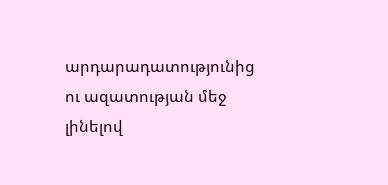արդարադատությունից ու ազատության մեջ լինելով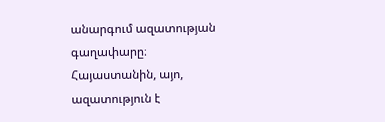անարգում ազատության գաղափարը։ Հայաստանին, այո, ազատություն է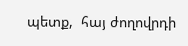պետք,  հայ ժողովրդի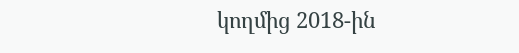կողմից 2018-ին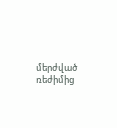մերժված ռեժիմից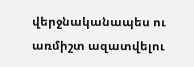վերջնականապես ու առմիշտ ազատվելու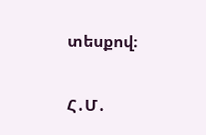տեսքով։

Հ․Մ․